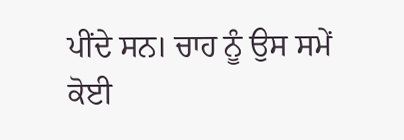ਪੀਂਦੇ ਸਨ। ਚਾਹ ਨੂੰ ਉਸ ਸਮੇਂ ਕੋਈ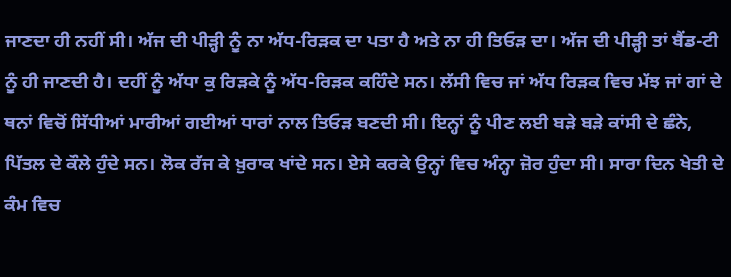ਜਾਣਦਾ ਹੀ ਨਹੀਂ ਸੀ। ਅੱਜ ਦੀ ਪੀੜ੍ਹੀ ਨੂੰ ਨਾ ਅੱਧ-ਰਿੜਕ ਦਾ ਪਤਾ ਹੈ ਅਤੇ ਨਾ ਹੀ ਤਿਓੜ ਦਾ। ਅੱਜ ਦੀ ਪੀੜ੍ਹੀ ਤਾਂ ਬੈਂਡ-ਟੀ ਨੂੰ ਹੀ ਜਾਣਦੀ ਹੈ। ਦਹੀਂ ਨੂੰ ਅੱਧਾ ਕੁ ਰਿੜਕੇ ਨੂੰ ਅੱਧ-ਰਿੜਕ ਕਹਿੰਦੇ ਸਨ। ਲੱਸੀ ਵਿਚ ਜਾਂ ਅੱਧ ਰਿੜਕ ਵਿਚ ਮੱਝ ਜਾਂ ਗਾਂ ਦੇ ਥਨਾਂ ਵਿਚੋਂ ਸਿੱਧੀਆਂ ਮਾਰੀਆਂ ਗਈਆਂ ਧਾਰਾਂ ਨਾਲ ਤਿਓੜ ਬਣਦੀ ਸੀ। ਇਨ੍ਹਾਂ ਨੂੰ ਪੀਣ ਲਈ ਬੜੇ ਬੜੇ ਕਾਂਸੀ ਦੇ ਛੰਨੇ, ਪਿੱਤਲ ਦੇ ਕੌਲੇ ਹੁੰਦੇ ਸਨ। ਲੋਕ ਰੱਜ ਕੇ ਖ਼ੁਰਾਕ ਖਾਂਦੇ ਸਨ। ਏਸੇ ਕਰਕੇ ਉਨ੍ਹਾਂ ਵਿਚ ਅੰਨ੍ਹਾ ਜ਼ੋਰ ਹੁੰਦਾ ਸੀ। ਸਾਰਾ ਦਿਨ ਖੇਤੀ ਦੇ ਕੰਮ ਵਿਚ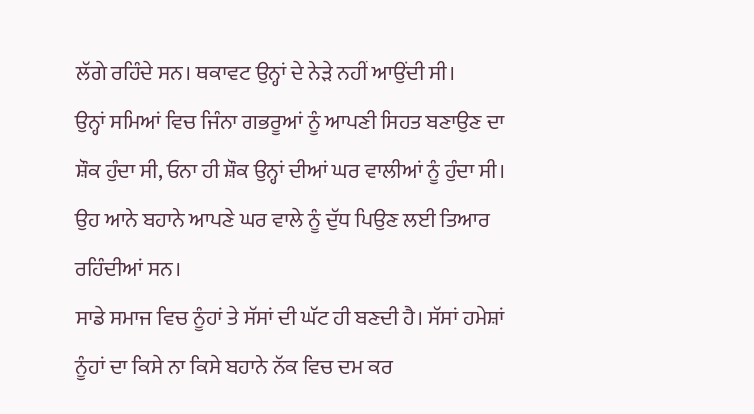ਲੱਗੇ ਰਹਿੰਦੇ ਸਨ। ਥਕਾਵਟ ਉਨ੍ਹਾਂ ਦੇ ਨੇੜੇ ਨਹੀਂ ਆਉਂਦੀ ਸੀ।
ਉਨ੍ਹਾਂ ਸਮਿਆਂ ਵਿਚ ਜਿੰਨਾ ਗਭਰੂਆਂ ਨੂੰ ਆਪਣੀ ਸਿਹਤ ਬਣਾਉਣ ਦਾ ਸ਼ੌਕ ਹੁੰਦਾ ਸੀ, ਓਨਾ ਹੀ ਸ਼ੌਕ ਉਨ੍ਹਾਂ ਦੀਆਂ ਘਰ ਵਾਲੀਆਂ ਨੂੰ ਹੁੰਦਾ ਸੀ। ਉਹ ਆਨੇ ਬਹਾਨੇ ਆਪਣੇ ਘਰ ਵਾਲੇ ਨੂੰ ਦੁੱਧ ਪਿਉਣ ਲਈ ਤਿਆਰ ਰਹਿੰਦੀਆਂ ਸਨ।
ਸਾਡੇ ਸਮਾਜ ਵਿਚ ਨੂੰਹਾਂ ਤੇ ਸੱਸਾਂ ਦੀ ਘੱਟ ਹੀ ਬਣਦੀ ਹੈ। ਸੱਸਾਂ ਹਮੇਸ਼ਾਂ ਨੂੰਹਾਂ ਦਾ ਕਿਸੇ ਨਾ ਕਿਸੇ ਬਹਾਨੇ ਨੱਕ ਵਿਚ ਦਮ ਕਰ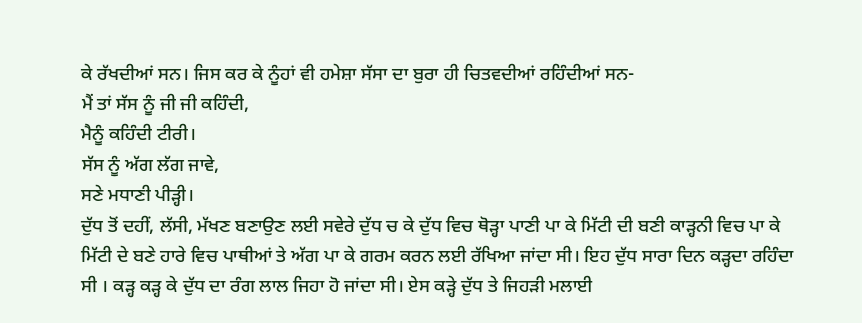ਕੇ ਰੱਖਦੀਆਂ ਸਨ। ਜਿਸ ਕਰ ਕੇ ਨੂੰਹਾਂ ਵੀ ਹਮੇਸ਼ਾ ਸੱਸਾ ਦਾ ਬੁਰਾ ਹੀ ਚਿਤਵਦੀਆਂ ਰਹਿੰਦੀਆਂ ਸਨ-
ਮੈਂ ਤਾਂ ਸੱਸ ਨੂੰ ਜੀ ਜੀ ਕਹਿੰਦੀ,
ਮੈਨੂੰ ਕਹਿੰਦੀ ਟੀਰੀ।
ਸੱਸ ਨੂੰ ਅੱਗ ਲੱਗ ਜਾਵੇ,
ਸਣੇ ਮਧਾਣੀ ਪੀੜ੍ਹੀ।
ਦੁੱਧ ਤੋਂ ਦਹੀਂ, ਲੱਸੀ, ਮੱਖਣ ਬਣਾਉਣ ਲਈ ਸਵੇਰੇ ਦੁੱਧ ਚ ਕੇ ਦੁੱਧ ਵਿਚ ਥੋੜ੍ਹਾ ਪਾਣੀ ਪਾ ਕੇ ਮਿੱਟੀ ਦੀ ਬਣੀ ਕਾੜ੍ਹਨੀ ਵਿਚ ਪਾ ਕੇ ਮਿੱਟੀ ਦੇ ਬਣੇ ਹਾਰੇ ਵਿਚ ਪਾਥੀਆਂ ਤੇ ਅੱਗ ਪਾ ਕੇ ਗਰਮ ਕਰਨ ਲਈ ਰੱਖਿਆ ਜਾਂਦਾ ਸੀ। ਇਹ ਦੁੱਧ ਸਾਰਾ ਦਿਨ ਕੜ੍ਹਦਾ ਰਹਿੰਦਾ ਸੀ । ਕੜ੍ਹ ਕੜ੍ਹ ਕੇ ਦੁੱਧ ਦਾ ਰੰਗ ਲਾਲ ਜਿਹਾ ਹੋ ਜਾਂਦਾ ਸੀ। ਏਸ ਕੜ੍ਹੇ ਦੁੱਧ ਤੇ ਜਿਹੜੀ ਮਲਾਈ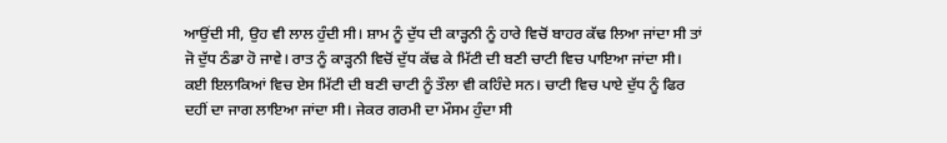ਆਉਂਦੀ ਸੀ, ਉਹ ਵੀ ਲਾਲ ਹੁੰਦੀ ਸੀ। ਸ਼ਾਮ ਨੂੰ ਦੁੱਧ ਦੀ ਕਾੜ੍ਹਨੀ ਨੂੰ ਹਾਰੇ ਵਿਚੋਂ ਬਾਹਰ ਕੱਢ ਲਿਆ ਜਾਂਦਾ ਸੀ ਤਾਂ ਜੋ ਦੁੱਧ ਠੰਡਾ ਹੋ ਜਾਵੇ। ਰਾਤ ਨੂੰ ਕਾੜ੍ਹਨੀ ਵਿਚੋਂ ਦੁੱਧ ਕੱਢ ਕੇ ਮਿੱਟੀ ਦੀ ਬਣੀ ਚਾਟੀ ਵਿਚ ਪਾਇਆ ਜਾਂਦਾ ਸੀ। ਕਈ ਇਲਾਕਿਆਂ ਵਿਚ ਏਸ ਮਿੱਟੀ ਦੀ ਬਣੀ ਚਾਟੀ ਨੂੰ ਤੌਲਾ ਵੀ ਕਹਿੰਦੇ ਸਨ। ਚਾਟੀ ਵਿਚ ਪਾਏ ਦੁੱਧ ਨੂੰ ਫਿਰ ਦਹੀਂ ਦਾ ਜਾਗ ਲਾਇਆ ਜਾਂਦਾ ਸੀ। ਜੇਕਰ ਗਰਮੀ ਦਾ ਮੌਸਮ ਹੁੰਦਾ ਸੀ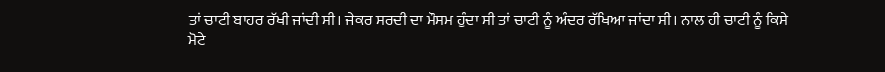ਤਾਂ ਚਾਟੀ ਬਾਹਰ ਰੱਖੀ ਜਾਂਦੀ ਸੀ। ਜੇਕਰ ਸਰਦੀ ਦਾ ਮੌਸਮ ਹੁੰਦਾ ਸੀ ਤਾਂ ਚਾਟੀ ਨੂੰ ਅੰਦਰ ਰੱਖਿਆ ਜਾਂਦਾ ਸੀ। ਨਾਲ ਹੀ ਚਾਟੀ ਨੂੰ ਕਿਸੇ ਮੋਟੇ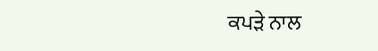ਕਪੜੇ ਨਾਲ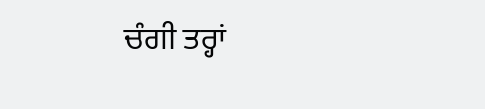ਚੰਗੀ ਤਰ੍ਹਾਂ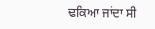ਢਕਿਆ ਜਾਂਦਾ ਸੀ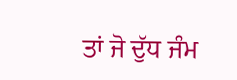ਤਾਂ ਜੋ ਦੁੱਧ ਜੰਮ